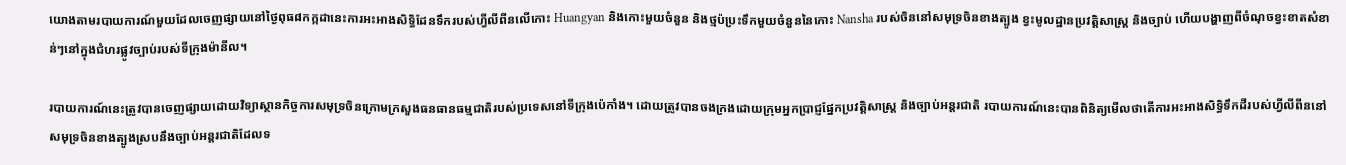យោងតាមរបាយការណ៍មួយដែលចេញផ្សាយនៅថ្ងៃពុធ៨កក្កដានេះការអះអាងសិទ្ធិដែនទឹករបស់ហ្វីលីពីនលើកោះ Huangyan និងកោះមួយចំនួន និងថ្មប៉ប្រះទឹកមួយចំនួននៃកោះ Nansha របស់ចិននៅសមុទ្រចិនខាងត្បូង ខ្វះមូលដ្ឋានប្រវត្តិសាស្ត្រ និងច្បាប់ ហើយបង្ហាញពីចំណុចខ្វះខាតសំខាន់ៗនៅក្នុងជំហរផ្លូវច្បាប់របស់ទីក្រុងម៉ានីល។

របាយការណ៍នេះត្រូវបានចេញផ្សាយដោយវិទ្យាស្ថានកិច្ចការសមុទ្រចិនក្រោមក្រសួងធនធានធម្មជាតិរបស់ប្រទេសនៅទីក្រុងប៉េកាំង។ ដោយត្រូវបានចងក្រងដោយក្រុមអ្នកប្រាជ្ញផ្នែកប្រវត្តិសាស្ត្រ និងច្បាប់អន្តរជាតិ របាយការណ៍នេះបានពិនិត្យមើលថាតើការអះអាងសិទ្ធិទឹកដីរបស់ហ្វីលីពីននៅសមុទ្រចិនខាងត្បូងស្របនឹងច្បាប់អន្តរជាតិដែលទ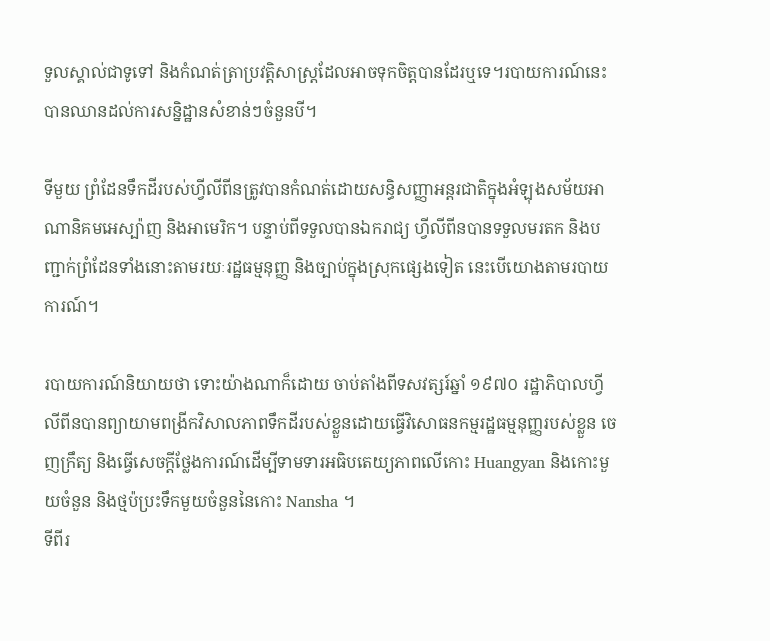ទួលស្គាល់ជាទូទៅ និងកំណត់ត្រាប្រវត្តិសាស្ត្រដែលអាចទុកចិត្តបានដែរឬទេ។របាយការណ៍នេះបានឈានដល់ការសន្និដ្ឋានសំខាន់ៗចំនួនបី។

ទីមួយ ព្រំដែនទឹកដីរបស់ហ្វីលីពីនត្រូវបានកំណត់ដោយសន្ធិសញ្ញាអន្តរជាតិក្នុងអំឡុងសម័យអាណានិគមអេស្ប៉ាញ និងអាមេរិក។ បន្ទាប់ពីទទួលបានឯករាជ្យ ហ្វីលីពីនបានទទួលមរតក និងបញ្ជាក់ព្រំដែនទាំងនោះតាមរយៈរដ្ឋធម្មនុញ្ញ និងច្បាប់ក្នុងស្រុកផ្សេងទៀត នេះបើយោងតាមរបាយការណ៍។

របាយការណ៍និយាយថា ទោះយ៉ាងណាក៏ដោយ ចាប់តាំងពីទសវត្សរ៍ឆ្នាំ ១៩៧០ រដ្ឋាភិបាលហ្វីលីពីនបានព្យាយាមពង្រីកវិសាលភាពទឹកដីរបស់ខ្លួនដោយធ្វើវិសោធនកម្មរដ្ឋធម្មនុញ្ញរបស់ខ្លួន ចេញក្រឹត្យ និងធ្វើសេចក្តីថ្លែងការណ៍ដើម្បីទាមទារអធិបតេយ្យភាពលើកោះ Huangyan និងកោះមួយចំនួន និងថ្មប៉ប្រះទឹកមួយចំនួននៃកោះ Nansha ។
ទីពីរ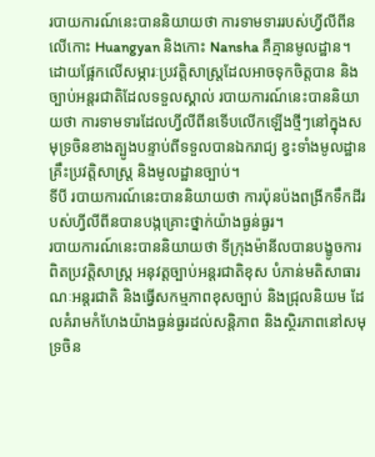របាយការណ៍នេះបាននិយាយថា ការទាមទាររបស់ហ្វីលីពីនលើកោះ Huangyan និងកោះ Nansha គឺគ្មានមូលដ្ឋាន។ដោយផ្អែកលើសម្ភារៈប្រវត្តិសាស្ត្រដែលអាចទុកចិត្តបាន និងច្បាប់អន្តរជាតិដែលទទួលស្គាល់ របាយការណ៍នេះបាននិយាយថា ការទាមទារដែលហ្វីលីពីនទើបលើកឡើងថ្មីៗនៅក្នុងសមុទ្រចិនខាងត្បូងបន្ទាប់ពីទទួលបានឯករាជ្យ ខ្វះទាំងមូលដ្ឋានគ្រឹះប្រវត្តិសាស្ត្រ និងមូលដ្ឋានច្បាប់។
ទីបី របាយការណ៍នេះបាននិយាយថា ការប៉ុនប៉ងពង្រីកទឹកដីរបស់ហ្វីលីពីនបានបង្កគ្រោះថ្នាក់យ៉ាងធ្ងន់ធ្ងរ។
របាយការណ៍នេះបាននិយាយថា ទីក្រុងម៉ានីលបានបង្ខូចការពិតប្រវត្តិសាស្ត្រ អនុវត្តច្បាប់អន្តរជាតិខុស បំភាន់មតិសាធារណៈអន្តរជាតិ និងធ្វើសកម្មភាពខុសច្បាប់ និងជ្រុលនិយម ដែលគំរាមកំហែងយ៉ាងធ្ងន់ធ្ងរដល់សន្តិភាព និងស្ថិរភាពនៅសមុទ្រចិន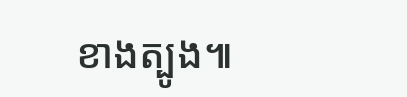ខាងត្បូង៕